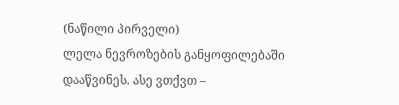(ნაწილი პირველი)
ლელა ნევროზების განყოფილებაში დააწვინეს. ასე ვთქვთ –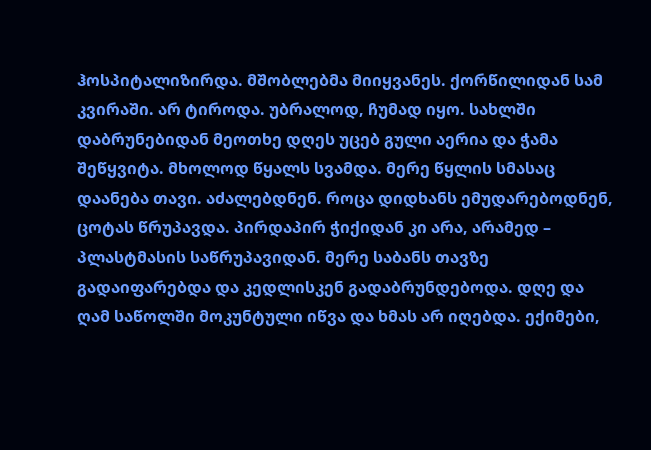ჰოსპიტალიზირდა. მშობლებმა მიიყვანეს. ქორწილიდან სამ კვირაში. არ ტიროდა. უბრალოდ, ჩუმად იყო. სახლში დაბრუნებიდან მეოთხე დღეს უცებ გული აერია და ჭამა შეწყვიტა. მხოლოდ წყალს სვამდა. მერე წყლის სმასაც დაანება თავი. აძალებდნენ. როცა დიდხანს ემუდარებოდნენ, ცოტას წრუპავდა. პირდაპირ ჭიქიდან კი არა, არამედ – პლასტმასის საწრუპავიდან. მერე საბანს თავზე გადაიფარებდა და კედლისკენ გადაბრუნდებოდა. დღე და ღამ საწოლში მოკუნტული იწვა და ხმას არ იღებდა. ექიმები,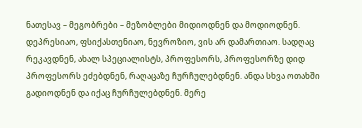ნათესავ – მეგობრები – მეზობლები მიდიოდნენ და მოდიოდნენ. დეპრესიაო, ფსიქასთენიაო, ნევროზიო, ვის არ დამართიაო. სადღაც რეკავდნენ, ახალ სპეციალისტს, პროფესორს, პროფესორზე დიდ პროფესორს ეძებდნენ, რაღაცაზე ჩურჩულებდნენ. ანდა სხვა ოთახში გადიოდნენ და იქაც ჩურჩულებდნენ. მერე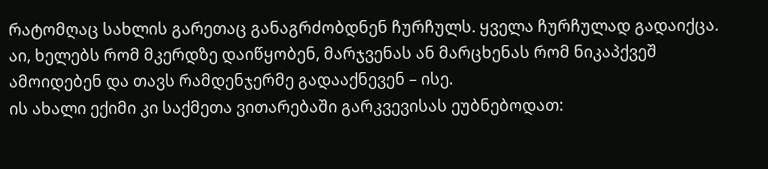რატომღაც სახლის გარეთაც განაგრძობდნენ ჩურჩულს. ყველა ჩურჩულად გადაიქცა. აი, ხელებს რომ მკერდზე დაიწყობენ, მარჯვენას ან მარცხენას რომ ნიკაპქვეშ ამოიდებენ და თავს რამდენჯერმე გადააქნევენ – ისე.
ის ახალი ექიმი კი საქმეთა ვითარებაში გარკვევისას ეუბნებოდათ: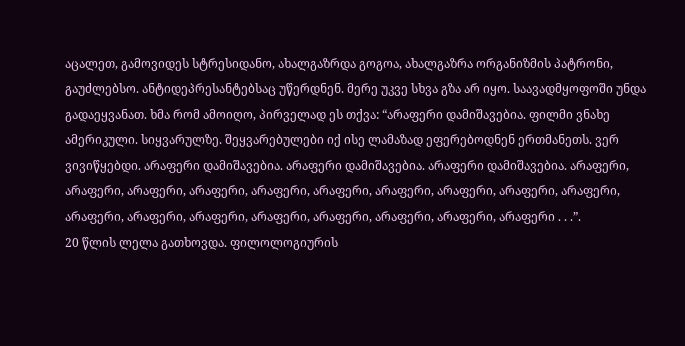აცალეთ, გამოვიდეს სტრესიდანო, ახალგაზრდა გოგოა, ახალგაზრა ორგანიზმის პატრონი, გაუძლებსო. ანტიდეპრესანტებსაც უწერდნენ. მერე უკვე სხვა გზა არ იყო. საავადმყოფოში უნდა გადაეყვანათ. ხმა რომ ამოიღო, პირველად ეს თქვა: “არაფერი დამიშავებია. ფილმი ვნახე ამერიკული. სიყვარულზე. შეყვარებულები იქ ისე ლამაზად ეფერებოდნენ ერთმანეთს. ვერ ვივიწყებდი. არაფერი დამიშავებია. არაფერი დამიშავებია. არაფერი დამიშავებია. არაფერი, არაფერი, არაფერი, არაფერი, არაფერი, არაფერი, არაფერი, არაფერი, არაფერი, არაფერი, არაფერი, არაფერი, არაფერი, არაფერი, არაფერი, არაფერი, არაფერი, არაფერი . . .”.
20 წლის ლელა გათხოვდა. ფილოლოგიურის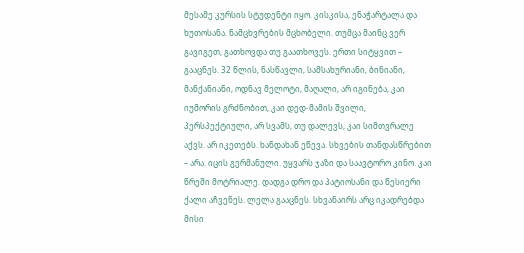მესამე კურსის სტუდენტი იყო. კისკისა, ენაჭარტალა და ხუთოსანა. ნამცხვრების მცხობელი. თუმცა მაინც ვერ გავიგეთ, გათხოვდა თუ გაათხოვეს. ერთი სიტყვით – გააცნეს. 32 წლის, ნასწავლი, სამსახურიანი, ბინიანი, მანქანიანი, ოდნავ მელოტი, მაღალი, არ იგინება, კაი იუმორის გრძნობით, კაი დედ-მამის შვილი, პერსპექტიული, არ სვამს, თუ დალევს, კაი სიმთვრალე აქვს. არ იკეთებს. ხანდახან ეწევა. სხვების თანდასწრებით – არა. იცის გერმანული. უყვარს ჯაზი და საავტორო კინო. კაი წრეში მოტრიალე. დადგა დრო და პატიოსანი და წესიერი ქალი აჩვენეს. ლელა გააცნეს. სხვანაირს არც იკადრებდა მისი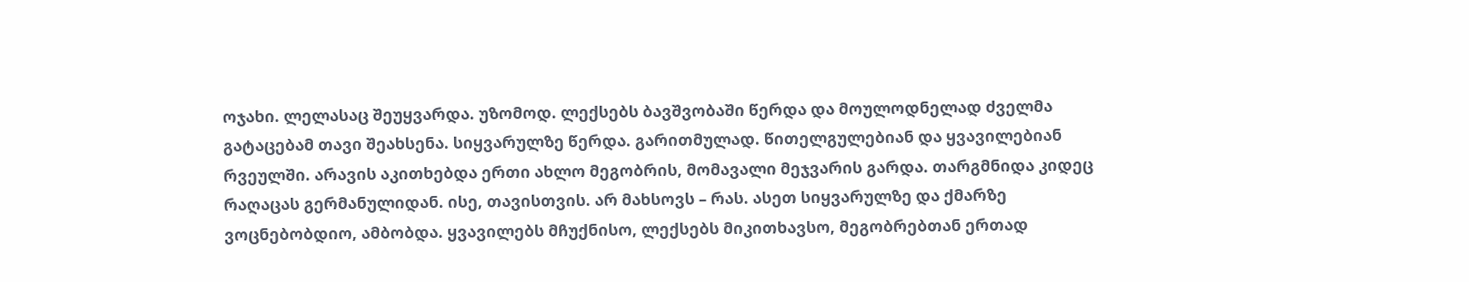ოჯახი. ლელასაც შეუყვარდა. უზომოდ. ლექსებს ბავშვობაში წერდა და მოულოდნელად ძველმა გატაცებამ თავი შეახსენა. სიყვარულზე წერდა. გარითმულად. წითელგულებიან და ყვავილებიან რვეულში. არავის აკითხებდა ერთი ახლო მეგობრის, მომავალი მეჯვარის გარდა. თარგმნიდა კიდეც რაღაცას გერმანულიდან. ისე, თავისთვის. არ მახსოვს – რას. ასეთ სიყვარულზე და ქმარზე ვოცნებობდიო, ამბობდა. ყვავილებს მჩუქნისო, ლექსებს მიკითხავსო, მეგობრებთან ერთად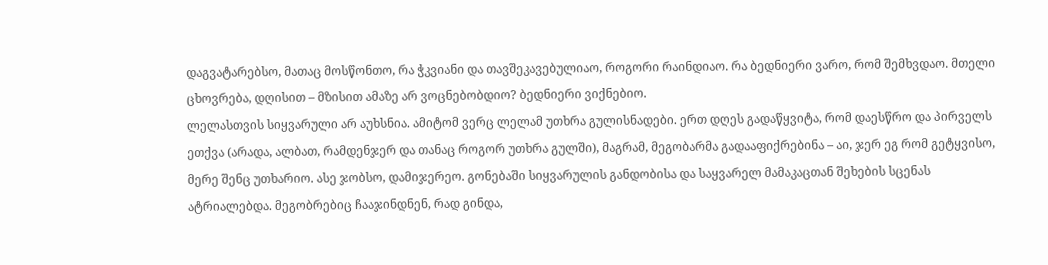დაგვატარებსო, მათაც მოსწონთო, რა ჭკვიანი და თავშეკავებულიაო, როგორი რაინდიაო. რა ბედნიერი ვარო, რომ შემხვდაო. მთელი ცხოვრება, დღისით – მზისით ამაზე არ ვოცნებობდიო? ბედნიერი ვიქნებიო.
ლელასთვის სიყვარული არ აუხსნია. ამიტომ ვერც ლელამ უთხრა გულისნადები. ერთ დღეს გადაწყვიტა, რომ დაესწრო და პირველს ეთქვა (არადა, ალბათ, რამდენჯერ და თანაც როგორ უთხრა გულში), მაგრამ, მეგობარმა გადააფიქრებინა – აი, ჯერ ეგ რომ გეტყვისო, მერე შენც უთხარიო. ასე ჯობსო, დამიჯერეო. გონებაში სიყვარულის განდობისა და საყვარელ მამაკაცთან შეხების სცენას ატრიალებდა. მეგობრებიც ჩააჯინდნენ, რად გინდა,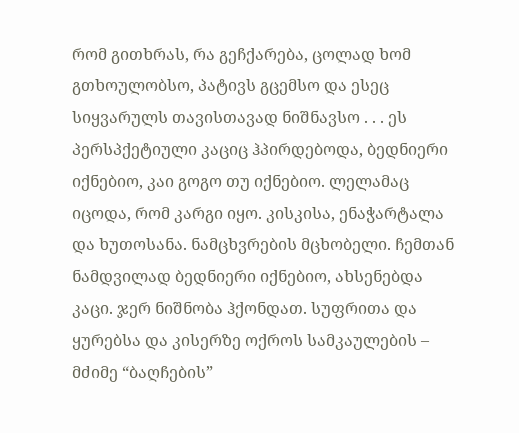რომ გითხრას, რა გეჩქარება, ცოლად ხომ გთხოულობსო, პატივს გცემსო და ესეც სიყვარულს თავისთავად ნიშნავსო . . . ეს პერსპქეტიული კაციც ჰპირდებოდა, ბედნიერი იქნებიო, კაი გოგო თუ იქნებიო. ლელამაც იცოდა, რომ კარგი იყო. კისკისა, ენაჭარტალა და ხუთოსანა. ნამცხვრების მცხობელი. ჩემთან ნამდვილად ბედნიერი იქნებიო, ახსენებდა კაცი. ჯერ ნიშნობა ჰქონდათ. სუფრითა და ყურებსა და კისერზე ოქროს სამკაულების – მძიმე “ბაღჩების”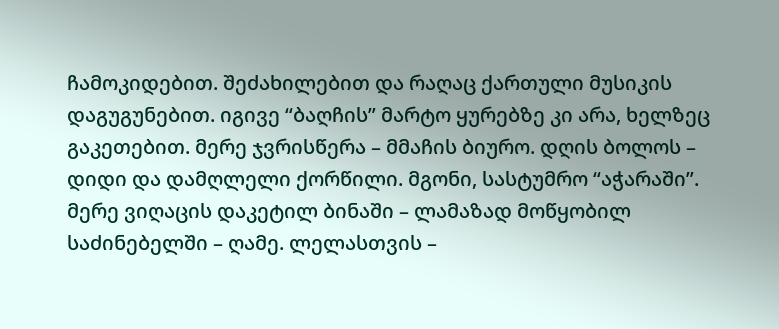ჩამოკიდებით. შეძახილებით და რაღაც ქართული მუსიკის დაგუგუნებით. იგივე “ბაღჩის” მარტო ყურებზე კი არა, ხელზეც გაკეთებით. მერე ჯვრისწერა – მმაჩის ბიურო. დღის ბოლოს – დიდი და დამღლელი ქორწილი. მგონი, სასტუმრო “აჭარაში”. მერე ვიღაცის დაკეტილ ბინაში – ლამაზად მოწყობილ საძინებელში – ღამე. ლელასთვის –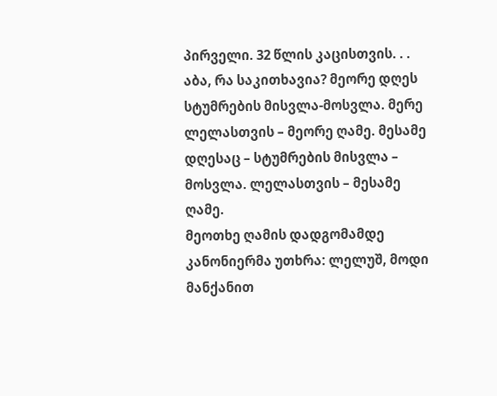პირველი. 32 წლის კაცისთვის. . . აბა, რა საკითხავია? მეორე დღეს სტუმრების მისვლა-მოსვლა. მერე ლელასთვის – მეორე ღამე. მესამე დღესაც – სტუმრების მისვლა – მოსვლა. ლელასთვის – მესამე ღამე.
მეოთხე ღამის დადგომამდე კანონიერმა უთხრა: ლელუშ, მოდი მანქანით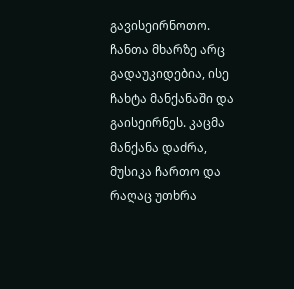გავისეირნოთო. ჩანთა მხარზე არც გადაუკიდებია, ისე ჩახტა მანქანაში და გაისეირნეს. კაცმა მანქანა დაძრა, მუსიკა ჩართო და რაღაც უთხრა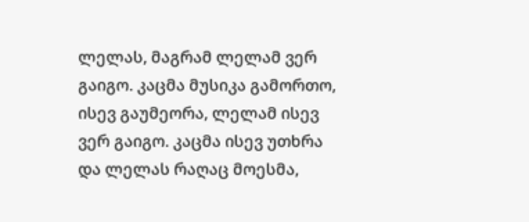ლელას, მაგრამ ლელამ ვერ გაიგო. კაცმა მუსიკა გამორთო, ისევ გაუმეორა, ლელამ ისევ ვერ გაიგო. კაცმა ისევ უთხრა და ლელას რაღაც მოესმა,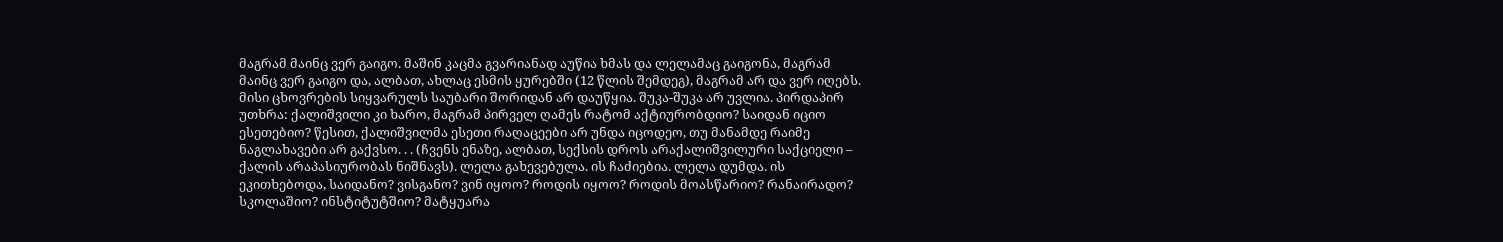მაგრამ მაინც ვერ გაიგო. მაშინ კაცმა გვარიანად აუწია ხმას და ლელამაც გაიგონა, მაგრამ მაინც ვერ გაიგო და, ალბათ, ახლაც ესმის ყურებში (12 წლის შემდეგ), მაგრამ არ და ვერ იღებს. მისი ცხოვრების სიყვარულს საუბარი შორიდან არ დაუწყია. შუკა-შუკა არ უვლია. პირდაპირ უთხრა: ქალიშვილი კი ხარო, მაგრამ პირველ ღამეს რატომ აქტიურობდიო? საიდან იციო ესეთებიო? წესით, ქალიშვილმა ესეთი რაღაცეები არ უნდა იცოდეო, თუ მანამდე რაიმე ნაგლახავები არ გაქვსო. . . (ჩვენს ენაზე, ალბათ, სექსის დროს არაქალიშვილური საქციელი – ქალის არაპასიურობას ნიშნავს). ლელა გახევებულა. ის ჩაძიებია. ლელა დუმდა. ის ეკითხებოდა, საიდანო? ვისგანო? ვინ იყოო? როდის იყოო? როდის მოასწარიო? რანაირადო? სკოლაშიო? ინსტიტუტშიო? მატყუარა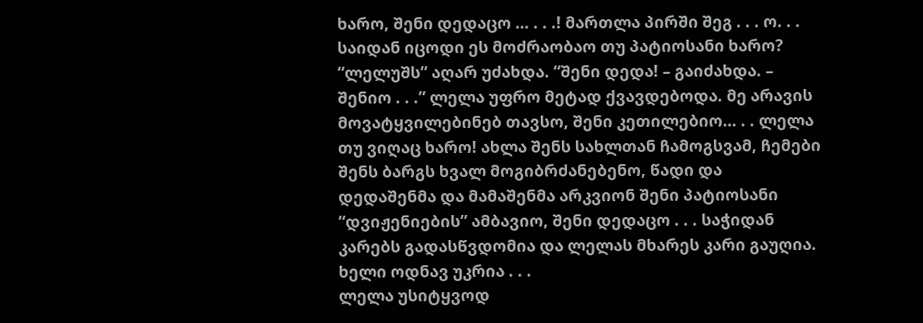ხარო, შენი დედაცო … . . .! მართლა პირში შეგ . . . ო. . . საიდან იცოდი ეს მოძრაობაო თუ პატიოსანი ხარო? “ლელუშს” აღარ უძახდა. “შენი დედა! – გაიძახდა. – შენიო . . .” ლელა უფრო მეტად ქვავდებოდა. მე არავის მოვატყვილებინებ თავსო, შენი კეთილებიო… . . ლელა თუ ვიღაც ხარო! ახლა შენს სახლთან ჩამოგსვამ, ჩემები შენს ბარგს ხვალ მოგიბრძანებენო, წადი და დედაშენმა და მამაშენმა არკვიონ შენი პატიოსანი “დვიჟენიების” ამბავიო, შენი დედაცო . . . საჭიდან კარებს გადასწვდომია და ლელას მხარეს კარი გაუღია. ხელი ოდნავ უკრია . . .
ლელა უსიტყვოდ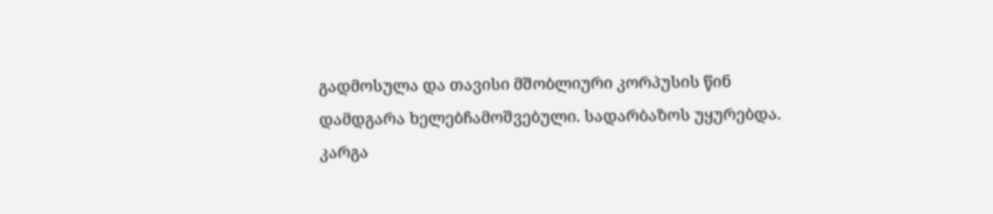გადმოსულა და თავისი მშობლიური კორპუსის წინ დამდგარა ხელებჩამოშვებული. სადარბაზოს უყურებდა. კარგა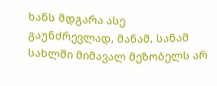ხანს მდგარა ასე გაუნძრევლად, მანამ, სანამ სახლში მიმავალ მეზობელს არ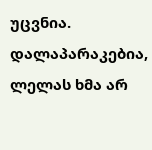უცვნია. დალაპარაკებია, ლელას ხმა არ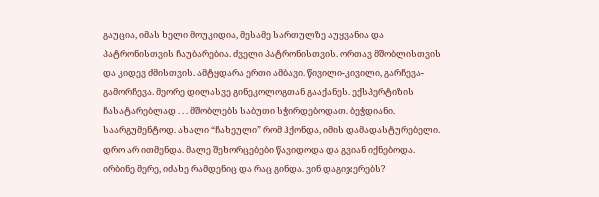გაუცია, იმას ხელი მოუკიდია, მესამე სართულზე აუყვანია და პატრონისთვის ჩაუბარებია. ძველი პატრონისთვის. ორთავ მშობლისთვის და კიდევ ძმისთვის. ამტყდარა ერთი ამბავი. წივილი-კივილი, გარჩევა-გამორჩევა. მეორე დილასვე გინეკოლოგთან გააქანეს. ექსპერტიზის ჩასატარებლად . . . მშობლებს საბუთი სჭირდებოდათ. ბეჭდიანი. საარგუმენტოდ. ახალი “ჩახეული” რომ ჰქონდა, იმის დამადასტურებელი. დრო არ ითმენდა. მალე შეხორცებები წავიდოდა და გვიან იქნებოდა. ირბინე მერე, იძახე რამდენიც და რაც გინდა. ვინ დაგიჯერებს?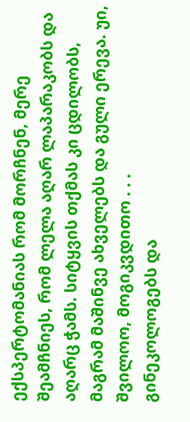ექსპერტომანიას რომ მორჩნენ, მერე შეამჩნიეს, რომ ლელა აღარ ლაპარაკობს და აღარც ჭამს. სიტყვის თქმას კი ცდილობს, მაგრამ მაშინვე ახველებს და გული ერევა. უი, შვილოო, მოგიკვდითო . . .
გინეკოლოგებს და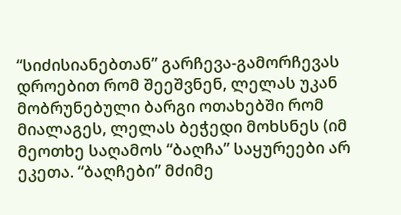“სიძისიანებთან” გარჩევა-გამორჩევას დროებით რომ შეეშვნენ, ლელას უკან მობრუნებული ბარგი ოთახებში რომ მიალაგეს, ლელას ბეჭედი მოხსნეს (იმ მეოთხე საღამოს “ბაღჩა” საყურეები არ ეკეთა. “ბაღჩები” მძიმე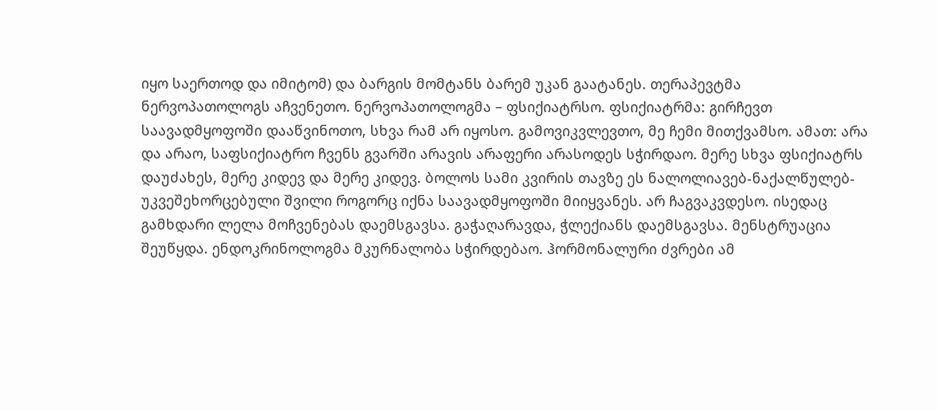იყო საერთოდ და იმიტომ) და ბარგის მომტანს ბარემ უკან გაატანეს. თერაპევტმა ნერვოპათოლოგს აჩვენეთო. ნერვოპათოლოგმა – ფსიქიატრსო. ფსიქიატრმა: გირჩევთ საავადმყოფოში დააწვინოთო, სხვა რამ არ იყოსო. გამოვიკვლევთო, მე ჩემი მითქვამსო. ამათ: არა და არაო, საფსიქიატრო ჩვენს გვარში არავის არაფერი არასოდეს სჭირდაო. მერე სხვა ფსიქიატრს დაუძახეს, მერე კიდევ და მერე კიდევ. ბოლოს სამი კვირის თავზე ეს ნალოლიავებ-ნაქალწულებ-უკვეშეხორცებული შვილი როგორც იქნა საავადმყოფოში მიიყვანეს. არ ჩაგვაკვდესო. ისედაც გამხდარი ლელა მოჩვენებას დაემსგავსა. გაჭაღარავდა, ჭლექიანს დაემსგავსა. მენსტრუაცია შეუწყდა. ენდოკრინოლოგმა მკურნალობა სჭირდებაო. ჰორმონალური ძვრები ამ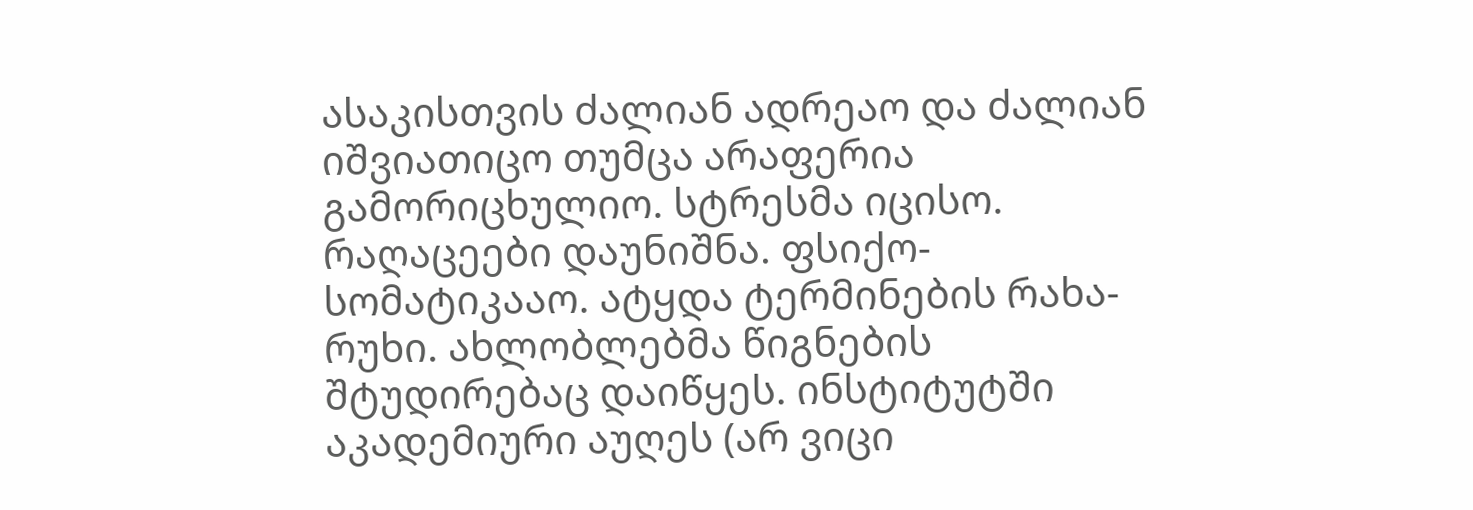ასაკისთვის ძალიან ადრეაო და ძალიან იშვიათიცო თუმცა არაფერია გამორიცხულიო. სტრესმა იცისო. რაღაცეები დაუნიშნა. ფსიქო-სომატიკააო. ატყდა ტერმინების რახა-რუხი. ახლობლებმა წიგნების შტუდირებაც დაიწყეს. ინსტიტუტში აკადემიური აუღეს (არ ვიცი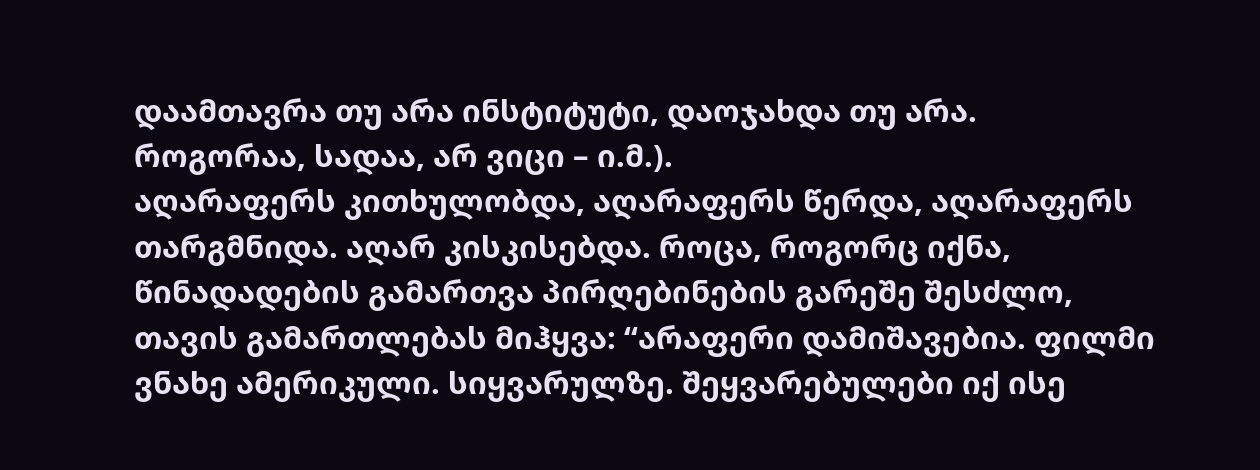დაამთავრა თუ არა ინსტიტუტი, დაოჯახდა თუ არა. როგორაა, სადაა, არ ვიცი – ი.მ.).
აღარაფერს კითხულობდა, აღარაფერს წერდა, აღარაფერს თარგმნიდა. აღარ კისკისებდა. როცა, როგორც იქნა, წინადადების გამართვა პირღებინების გარეშე შესძლო, თავის გამართლებას მიჰყვა: “არაფერი დამიშავებია. ფილმი ვნახე ამერიკული. სიყვარულზე. შეყვარებულები იქ ისე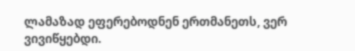ლამაზად ეფერებოდნენ ერთმანეთს, ვერ ვივიწყებდი.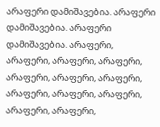არაფერი დამიშავებია. არაფერი დამიშავებია. არაფერი დამიშავებია. არაფერი, არაფერი, არაფერი, არაფერი, არაფერი, არაფერი, არაფერი, არაფერი, არაფერი, არაფერი, არაფერი, არაფერი,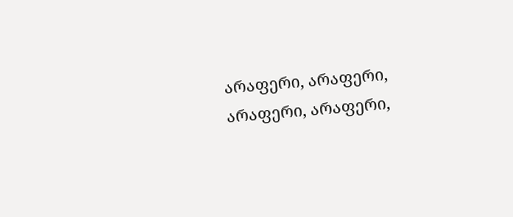არაფერი, არაფერი, არაფერი, არაფერი,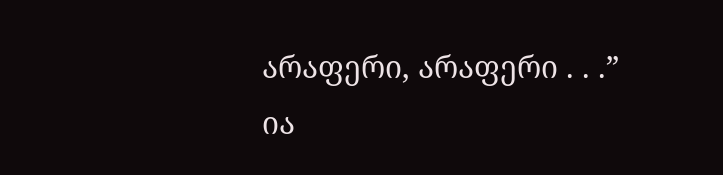არაფერი, არაფერი . . .”
ია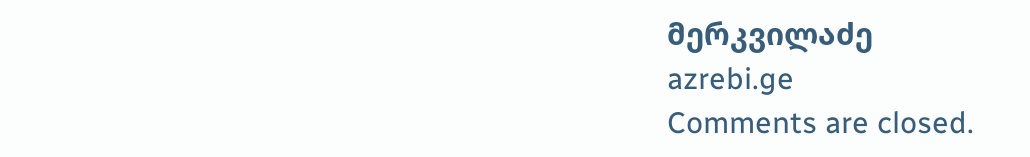მერკვილაძე
azrebi.ge
Comments are closed.